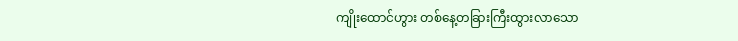ကျိုးထောင်ဟွား တစ်နေ့တခြားကြီးထွားလာသော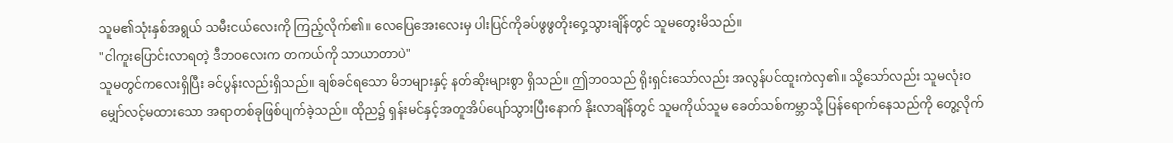သူမ၏သုံးနှစ်အရွယ် သမီးငယ်လေးကို ကြည့်လိုက်၏။ လေပြေအေးလေးမှ ပါးပြင်ကိုခပ်ဖွဖွတိုးဝှေ့သွားချိန်တွင် သူမတွေးမိသည်။
"ငါကူးပြောင်းလာရတဲ့ ဒီဘဝလေးက တကယ်ကို သာယာတာပဲ"
သူမတွင်ကလေးရှိပြီး ခင်ပွန်းလည်းရှိသည်။ ချစ်ခင်ရသော မိဘများနှင့် နတ်ဆိုးများစွာ ရှိသည်။ ဤဘဝသည် ရိုးရှင်းသော်လည်း အလွန်ပင်ထူးကဲလှ၏။ သို့သော်လည်း သူမလုံးဝမျှော်လင့်မထားသော အရာတစ်ခုဖြစ်ပျက်ခဲ့သည်။ ထိုည၌ ရှန်းမင်နှင့်အတူအိပ်ပျော်သွားပြီးနောက် နိုးလာချိန်တွင် သူမကိုယ်သူမ ခေတ်သစ်ကမ္ဘာသို့ ပြန်ရောက်နေသည်ကို တွေ့လိုက်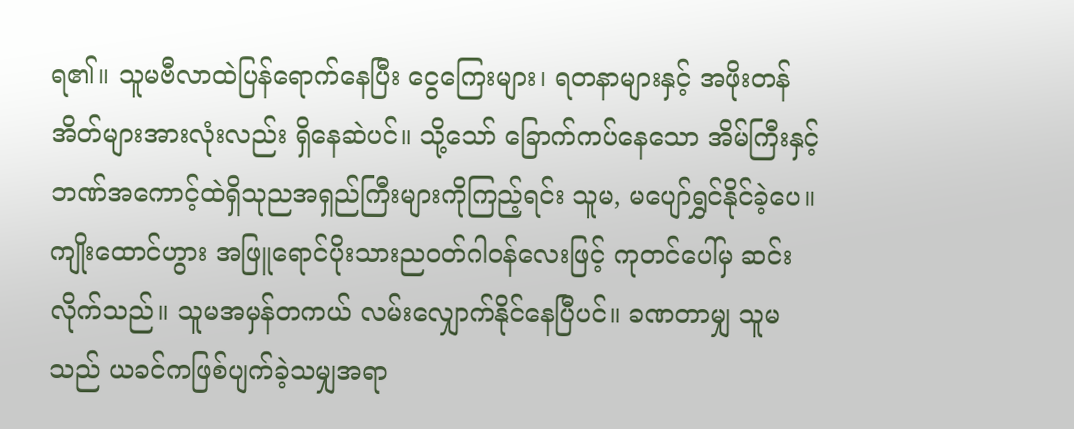ရ၏။ သူမဗီလာထဲပြန်ရောက်နေပြီး ငွေကြေးများ၊ ရတနာများနှင့် အဖိုးတန်အိတ်များအားလုံးလည်း ရှိနေဆဲပင်။ သို့သော် ခြောက်ကပ်နေသော အိမ်ကြီးနှင့် ဘဏ်အကောင့်ထဲရှိသုညအရှည်ကြီးများကိုကြည့်ရင်း သူမ, မပျော်ရွှင်နိုင်ခဲ့ပေ။ ကျိုးထောင်ဟွား အဖြူရောင်ပိုးသားညဝတ်ဂါဝန်လေးဖြင့် ကုတင်ပေါ်မှ ဆင်းလိုက်သည်။ သူမအမှန်တကယ် လမ်းလျှောက်နိုင်နေပြီပင်။ ခဏတာမျှ သူမသည် ယခင်ကဖြစ်ပျက်ခဲ့သမျှအရာ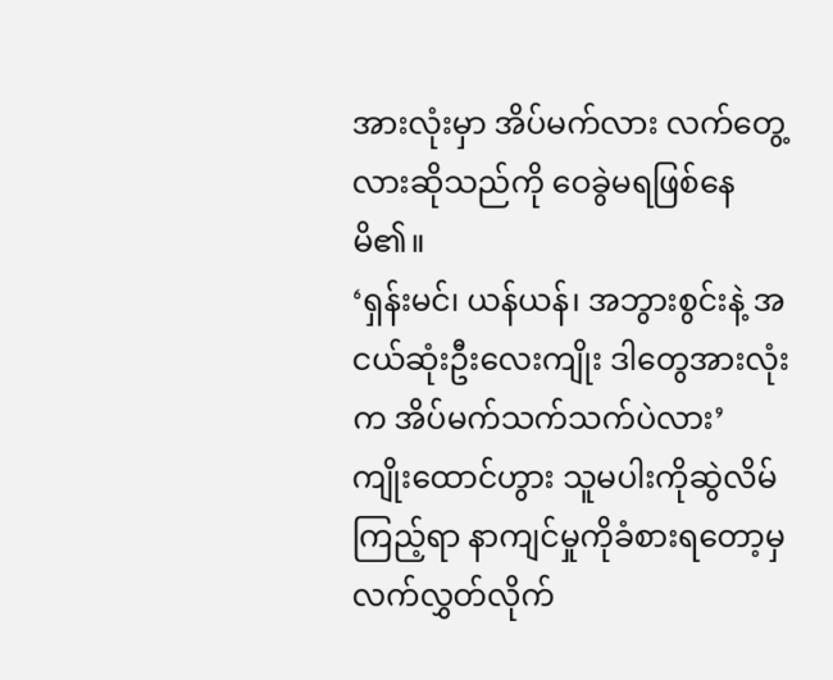အားလုံးမှာ အိပ်မက်လား လက်တွေ့လားဆိုသည်ကို ဝေခွဲမရဖြစ်နေမိ၏။
‘ရှန်းမင်၊ ယန်ယန်၊ အဘွားစွင်းနဲ့ အငယ်ဆုံးဦးလေးကျိုး ဒါတွေအားလုံးက အိပ်မက်သက်သက်ပဲလား’
ကျိုးထောင်ဟွား သူမပါးကိုဆွဲလိမ်ကြည့်ရာ နာကျင်မှုကိုခံစားရတော့မှ လက်လွှတ်လိုက်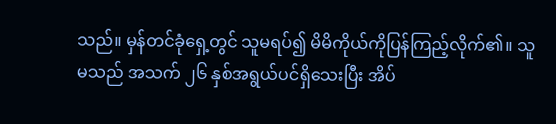သည်။ မှန်တင်ခုံရှေ့တွင် သူမရပ်၍ မိမိကိုယ်ကိုပြန်ကြည့်လိုက်၏။ သူမသည် အသက် ၂၆ နှစ်အရွယ်ပင်ရှိသေးပြီး အိပ်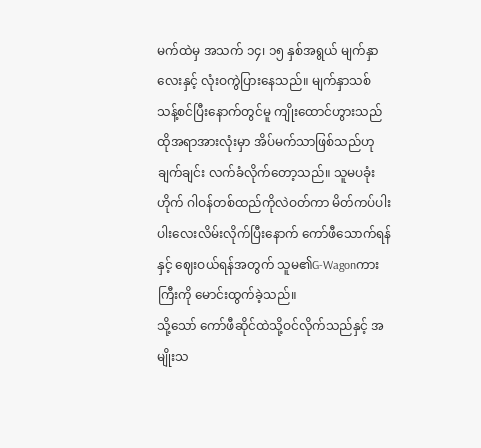မက်ထဲမှ အသက် ၁၄၊ ၁၅ နှစ်အရွယ် မျက်နှာလေးနှင့် လုံးဝကွဲပြားနေသည်။ မျက်နှာသစ် သန့်စင်ပြီးနောက်တွင်မူ ကျိုးထောင်ဟွားသည် ထိုအရာအားလုံးမှာ အိပ်မက်သာဖြစ်သည်ဟုချက်ချင်း လက်ခံလိုက်တော့သည်။ သူမပခုံးဟိုက် ဂါဝန်တစ်ထည်ကိုလဲဝတ်ကာ မိတ်ကပ်ပါးပါးလေးလိမ်းလိုက်ပြီးနောက် ကော်ဖီသောက်ရန်နှင့် ဈေးဝယ်ရန်အတွက် သူမ၏G-Wagonကားကြီးကို မောင်းထွက်ခဲ့သည်။
သို့သော် ကော်ဖီဆိုင်ထဲသို့ဝင်လိုက်သည်နှင့် အမျိုးသ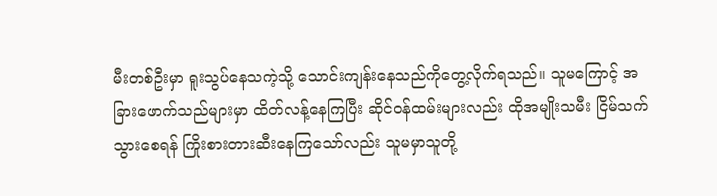မီးတစ်ဦးမှာ ရူးသွပ်နေသကဲ့သို့ သောင်းကျန်းနေသည်ကိုတွေ့လိုက်ရသည်။ သူမကြောင့် အခြားဖောက်သည်များမှာ ထိတ်လန့်နေကြပြီး ဆိုင်ဝန်ထမ်းများလည်း ထိုအမျိုးသမီး ငြိမ်သက်သွားစေရန် ကြိုးစားတားဆီးနေကြသော်လည်း သူမမှာသူတို့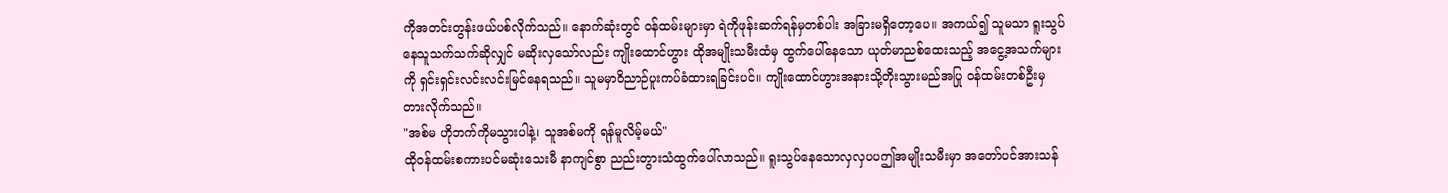ကိုအတင်းတွန်းဖယ်ပစ်လိုက်သည်။ နောက်ဆုံးတွင် ဝန်ထမ်းများမှာ ရဲကိုဖုန်းဆက်ရန်မှတစ်ပါး အခြားမရှိတော့ပေ။ အကယ်၍ သူမသာ ရူးသွပ်နေသူသက်သက်ဆိုလျှင် မဆိုးလှသော်လည်း ကျိုးထောင်ဟွား ထိုအမျိုးသမီးထံမှ ထွက်ပေါ်နေသော ယုတ်မာညစ်ထေးသည့် အငွေ့အသက်များကို ရှင်းရှင်းလင်းလင်းမြင်နေရသည်။ သူမမှာဝိညာဉ်ပူးကပ်ခံထားရခြင်းပင်။ ကျိုးထောင်ဟွားအနားသို့တိုးသွားမည်အပြု ဝန်ထမ်းတစ်ဦးမှတားလိုက်သည်။
"အစ်မ ဟိုဘက်ကိုမသွားပါနဲ့၊ သူအစ်မကို ရန်မူလိမ့်မယ်"
ထိုဝန်ထမ်းစကားပင်မဆုံးသေးမီ နာကျင်စွာ ညည်းတွားသံထွက်ပေါ်လာသည်။ ရူးသွပ်နေသောလှလှပပဤအမျိုးသမီးမှာ အတော်ပင်အားသန်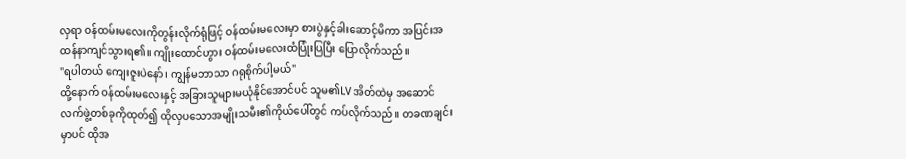လှရာ ဝန်ထမ်းမလေးကိုတွန်းလိုက်ရုံဖြင့် ဝန်ထမ်းမလေးမှာ စားပွဲနှင့်ခါးဆောင့်မိကာ အပြင်းအထန်နာကျင်သွားရ၏။ ကျိုးထောင်ဟွား ဝန်ထမ်းမလေးထံပြုံးပြပြီး ပြောလိုက်သည်။
"ရပါတယ် ကျေးဇူးပဲနော်၊ ကျွန်မဘာသာ ဂရုစိုက်ပါ့မယ်"
ထို့နောက် ဝန်ထမ်းမလေးနှင့် အခြားသူများမယုံနိုင်အောင်ပင် သူမ၏LV အိတ်ထဲမှ အဆောင်လက်ဖွဲ့တစ်ခုကိုထုတ်၍ ထိုလှပသောအမျိုးသမီး၏ကိုယ်ပေါ်တွင် ကပ်လိုက်သည်။ တခဏချင်းမှာပင် ထိုအ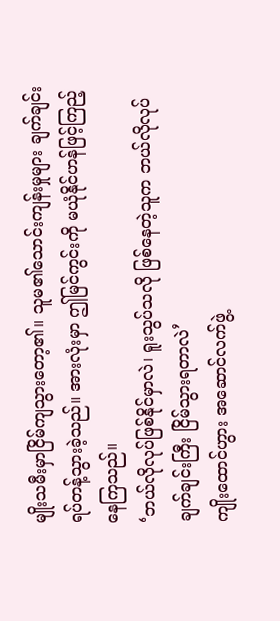မျိုးသမီးမှာငြိမ်ကျသွားတော့၏။ သူမ၏သောင်းကျန်းမှုများ ချက်ချင်းရပ်တန့်သွားခဲ့သည်။ အားလုံးမှာ ဤမြင်ကွင်းကို မယုံနိုင်ဟန်ဖြင့်ကြည့်နေကြသည်။
‘ဘယ်လိုလုပ်ဖြစ်နိုင်မှာလဲ၊ ရူးသွပ်သလို ဖြစ်နေတဲ့သူက ဘယ်လိုလုပ် ချက်ချင်းကြီး ငြိမ်သွားရတာလဲ’
ကျိုးထောင်ဟွား အဆောင်လက်ဖွဲ့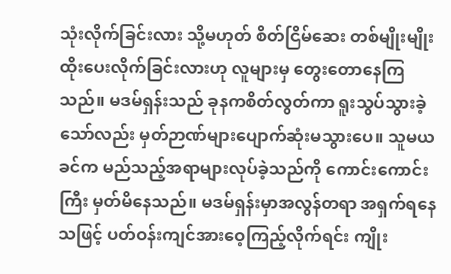သုံးလိုက်ခြင်းလား သို့မဟုတ် စိတ်ငြိမ်ဆေး တစ်မျိုးမျိုးထိုးပေးလိုက်ခြင်းလားဟု လူများမှ တွေးတောနေကြသည်။ မဒမ်ရှန်းသည် ခုနကစိတ်လွတ်ကာ ရူးသွပ်သွားခဲ့သော်လည်း မှတ်ဉာဏ်များပျောက်ဆုံးမသွားပေ။ သူမယခင်က မည်သည့်အရာများလုပ်ခဲ့သည်ကို ကောင်းကောင်းကြီး မှတ်မိနေသည်။ မဒမ်ရှန်းမှာအလွန်တရာ အရှက်ရနေသဖြင့် ပတ်ဝန်းကျင်အားဝေ့ကြည့်လိုက်ရင်း ကျိုး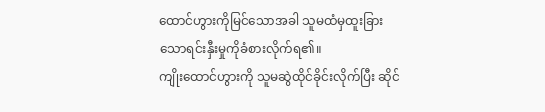ထောင်ဟွားကိုမြင်သောအခါ သူမထံမှထူးခြားသောရင်းနှီးမှုကိုခံစားလိုက်ရ၏။
ကျိုးထောင်ဟွားကို သူမဆွဲထိုင်ခိုင်းလိုက်ပြီး ဆိုင်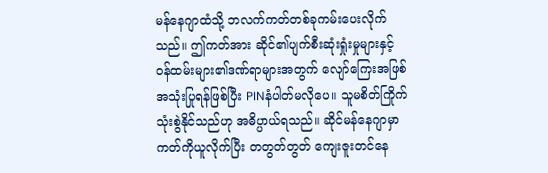မန်နေဂျာထံသို့ ဘလက်ကတ်တစ်ခုကမ်းပေးလိုက်သည်။ ဤကတ်အား ဆိုင်၏ပျက်စီးဆုံးရှုံးမှုများနှင့် ဝန်ထမ်းများ၏ဒဏ်ရာများအတွက် လျော်ကြေးအဖြစ် အသုံးပြုရန်ဖြစ်ပြီး PINနံပါတ်မလိုပေ။ သူမစိတ်ကြိုက် သုံးစွဲနိုင်သည်ဟု အဓိပ္ပာယ်ရသည်။ ဆိုင်မန်နေဂျာမှာ ကတ်ကိုယူလိုက်ပြီး တတွတ်တွတ် ကျေးဇူးတင်နေ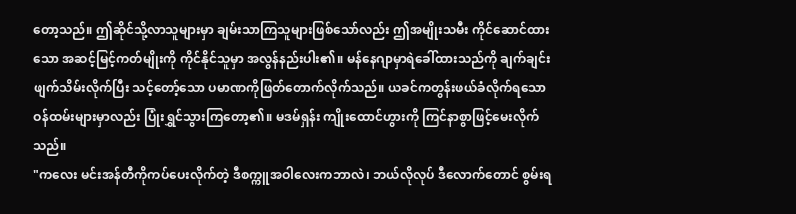တော့သည်။ ဤဆိုင်သို့လာသူများမှာ ချမ်းသာကြသူများဖြစ်သော်လည်း ဤအမျိုးသမီး ကိုင်ဆောင်ထားသော အဆင့်မြင့်ကတ်မျိုးကို ကိုင်နိုင်သူမှာ အလွန်နည်းပါး၏။ မန်နေဂျာမှာရဲခေါ်ထားသည်ကို ချက်ချင်းဖျက်သိမ်းလိုက်ပြီး သင့်တော့်သော ပမာဏကိုဖြတ်တောက်လိုက်သည်။ ယခင်ကတွန်းဖယ်ခံလိုက်ရသော ဝန်ထမ်းများမှာလည်း ပြုံးရွှင်သွားကြတော့၏။ မဒမ်ရှန်း ကျိုးထောင်ဟွားကို ကြင်နာစွာဖြင့်မေးလိုက်သည်။
"ကလေး မင်းအန်တီကိုကပ်ပေးလိုက်တဲ့ ဒီစက္ကူအဝါလေးကဘာလဲ၊ ဘယ်လိုလုပ် ဒီလောက်တောင် စွမ်းရ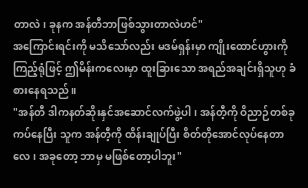တာလဲ၊ ခုနက အန်တီဘာဖြစ်သွားတာလဲဟင်"
အကြောင်းရင်းကို မသိသော်လည်း မဒမ်ရှန်းမှာ ကျိုးထောင်ဟွားကိုကြည့်ရုံဖြင့် ဤမိန်းကလေးမှာ ထူးခြားသော အရည်အချင်းရှိသူဟု ခံစားနေရသည်။
"အန်တီ ဒါကနတ်ဆိုးနှင်အဆောင်လက်ဖွဲ့ပါ၊ အန်တီ့ကို ဝိညာဉ်တစ်ခုကပ်နေပြီး သူက အန်တီ့ကို ထိန်းချုပ်ပြီး စိတ်တိုအောင်လုပ်နေတာလေ၊ အခုတော့ ဘာမှ မဖြစ်တော့ပါဘူး"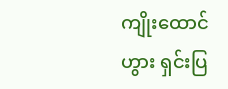ကျိုးထောင်ဟွား ရှင်းပြ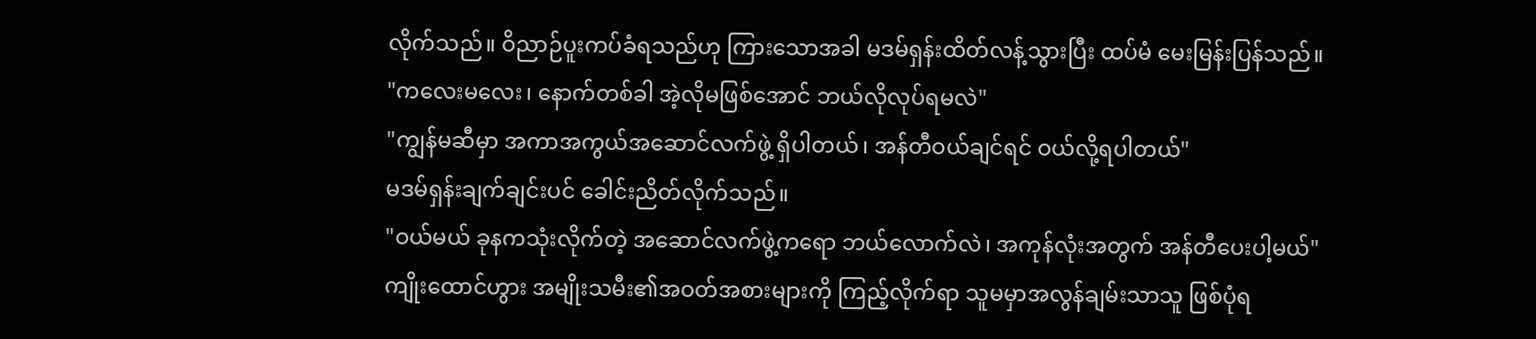လိုက်သည်။ ဝိညာဉ်ပူးကပ်ခံရသည်ဟု ကြားသောအခါ မဒမ်ရှန်းထိတ်လန့်သွားပြီး ထပ်မံ မေးမြန်းပြန်သည်။
"ကလေးမလေး၊ နောက်တစ်ခါ အဲ့လိုမဖြစ်အောင် ဘယ်လိုလုပ်ရမလဲ"
"ကျွန်မဆီမှာ အကာအကွယ်အဆောင်လက်ဖွဲ့ ရှိပါတယ်၊ အန်တီဝယ်ချင်ရင် ဝယ်လို့ရပါတယ်"
မဒမ်ရှန်းချက်ချင်းပင် ခေါင်းညိတ်လိုက်သည်။
"ဝယ်မယ် ခုနကသုံးလိုက်တဲ့ အဆောင်လက်ဖွဲ့ကရော ဘယ်လောက်လဲ၊ အကုန်လုံးအတွက် အန်တီပေးပါ့မယ်"
ကျိုးထောင်ဟွား အမျိုးသမီး၏အဝတ်အစားများကို ကြည့်လိုက်ရာ သူမမှာအလွန်ချမ်းသာသူ ဖြစ်ပုံရ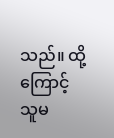သည်။ ထို့ကြောင့် သူမ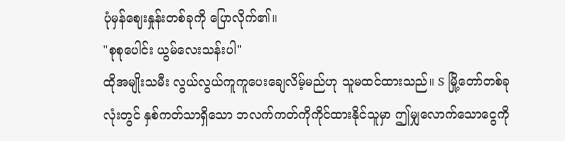ပုံမှန်ဈေးနှုန်းတစ်ခုကို ပြောလိုက်၏။
"စုစုပေါင်း ယွမ်လေးသန်းပါ"
ထိုအမျိုးသမီး လွယ်လွယ်ကူကူပေးချေလိမ့်မည်ဟု သူမထင်ထားသည်။ S မြို့တော်တစ်ခုလုံးတွင် နှစ်ကတ်သာရှိသော ဘလက်ကတ်ကိုကိုင်ထားနိုင်သူမှာ ဤမျှလောက်သောငွေကို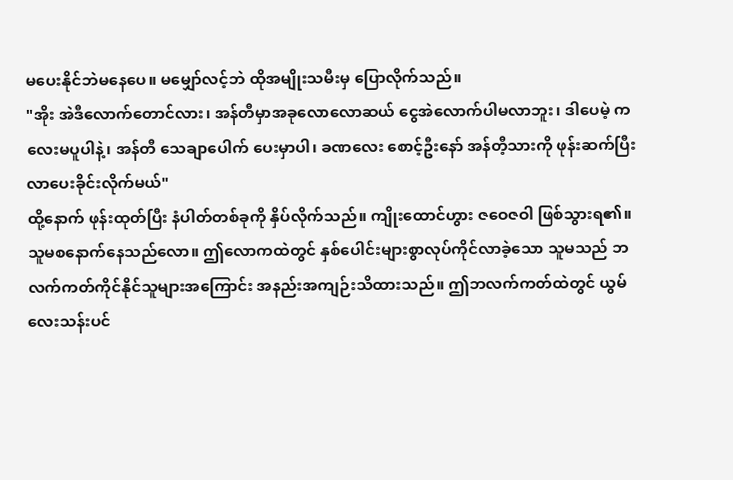မပေးနိုင်ဘဲမနေပေ။ မမျှော်လင့်ဘဲ ထိုအမျိုးသမီးမှ ပြောလိုက်သည်။
"အိုး အဲဒီလောက်တောင်လား၊ အန်တီမှာအခုလောလောဆယ် ငွေအဲလောက်ပါမလာဘူး၊ ဒါပေမဲ့ ကလေးမပူပါနဲ့၊ အန်တီ သေချာပေါက် ပေးမှာပါ၊ ခဏလေး စောင့်ဦးနော် အန်တီ့သားကို ဖုန်းဆက်ပြီး လာပေးခိုင်းလိုက်မယ်"
ထို့နောက် ဖုန်းထုတ်ပြီး နံပါတ်တစ်ခုကို နှိပ်လိုက်သည်။ ကျိုးထောင်ဟွား ဇဝေဇဝါ ဖြစ်သွားရ၏။ သူမစနောက်နေသည်လော။ ဤလောကထဲတွင် နှစ်ပေါင်းများစွာလုပ်ကိုင်လာခဲ့သော သူမသည် ဘလက်ကတ်ကိုင်နိုင်သူများအကြောင်း အနည်းအကျဉ်းသိထားသည်။ ဤဘလက်ကတ်ထဲတွင် ယွမ် လေးသန်းပင်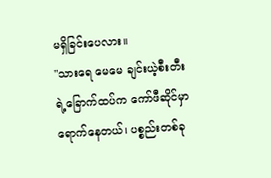မရှိခြင်းပေလား။
"သားရေ မေမေ ချင်းယဲ့စီးတီးရဲ့ခြောက်ထပ်က ကော်ဖီဆိုင်မှာရောက်နေတယ်၊ ပစ္စည်းတစ်ခု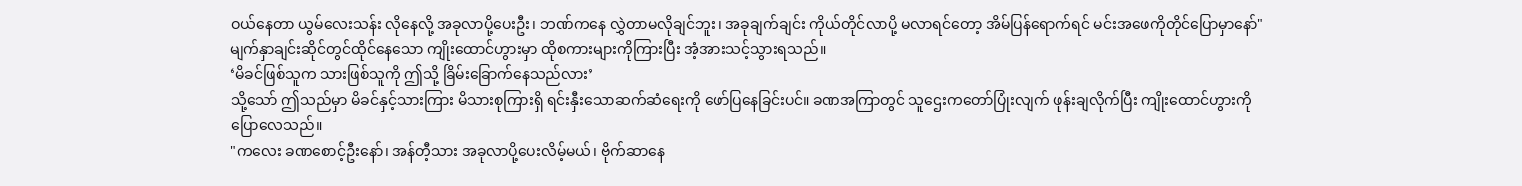ဝယ်နေတာ ယွမ်လေးသန်း လိုနေလို့ အခုလာပို့ပေးဦး၊ ဘဏ်ကနေ လွှဲတာမလိုချင်ဘူး၊ အခုချက်ချင်း ကိုယ်တိုင်လာပို့ မလာရင်တော့ အိမ်ပြန်ရောက်ရင် မင်းအဖေကိုတိုင်ပြောမှာနော်"
မျက်နှာချင်းဆိုင်တွင်ထိုင်နေသော ကျိုးထောင်ဟွားမှာ ထိုစကားများကိုကြားပြီး အံ့အားသင့်သွားရသည်။
‘မိခင်ဖြစ်သူက သားဖြစ်သူကို ဤသို့ ခြိမ်းခြောက်နေသည်လား’
သို့သော် ဤသည်မှာ မိခင်နှင့်သားကြား မိသားစုကြားရှိ ရင်းနှီးသောဆက်ဆံရေးကို ဖော်ပြနေခြင်းပင်။ ခဏအကြာတွင် သူဌေးကတော်ပြုံးလျက် ဖုန်းချလိုက်ပြီး ကျိုးထောင်ဟွားကို ပြောလေသည်။
"ကလေး ခဏစောင့်ဦးနော်၊ အန်တီ့သား အခုလာပို့ပေးလိမ့်မယ်၊ ဗိုက်ဆာနေ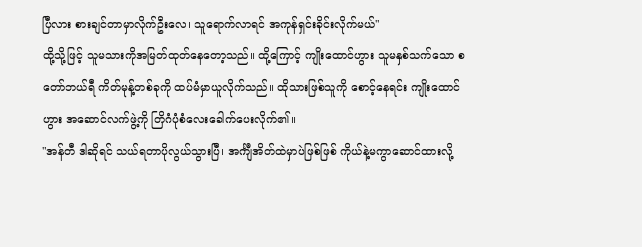ပြီလား စားချင်တာမှာလိုက်ဦးလေ၊ သူရောက်လာရင် အကုန်ရှင်းခိုင်းလိုက်မယ်"
ထို့သို့ဖြင့် သူမသားကိုအမြတ်ထုတ်နေတော့သည်။ ထို့ကြောင့် ကျိုးထောင်ဟွား သူမနှစ်သက်သော စတော်ဘယ်ရီ ကိတ်မုန့်တစ်ခုကို ထပ်မံမှာယူလိုက်သည်။ ထိုသားဖြစ်သူကို စောင့်နေရင်း ကျိုးထောင်ဟွား အဆောင်လက်ဖွဲ့ကို တြိဂံပုံစံလေးခေါက်ပေးလိုက်၏။
"အန်တီ ဒါဆိုရင် သယ်ရတာပိုလွယ်သွားပြီ၊ အင်္ကျီအိတ်ထဲမှာပဲဖြစ်ဖြစ် ကိုယ်နဲ့မကွာဆောင်ထားလို့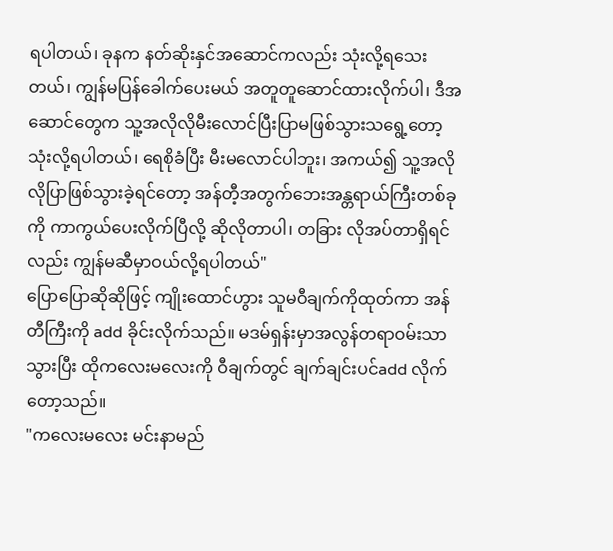ရပါတယ်၊ ခုနက နတ်ဆိုးနှင်အဆောင်ကလည်း သုံးလို့ရသေးတယ်၊ ကျွန်မပြန်ခေါက်ပေးမယ် အတူတူဆောင်ထားလိုက်ပါ၊ ဒီအဆောင်တွေက သူ့အလိုလိုမီးလောင်ပြီးပြာမဖြစ်သွားသရွေ့တော့ သုံးလို့ရပါတယ်၊ ရေစိုခံပြီး မီးမလောင်ပါဘူး၊ အကယ်၍ သူ့အလိုလိုပြာဖြစ်သွားခဲ့ရင်တော့ အန်တီ့အတွက်ဘေးအန္တရာယ်ကြီးတစ်ခုကို ကာကွယ်ပေးလိုက်ပြီလို့ ဆိုလိုတာပါ၊ တခြား လိုအပ်တာရှိရင်လည်း ကျွန်မဆီမှာဝယ်လို့ရပါတယ်"
ပြောပြောဆိုဆိုဖြင့် ကျိုးထောင်ဟွား သူမဝီချက်ကိုထုတ်ကာ အန်တီကြီးကို add ခိုင်းလိုက်သည်။ မဒမ်ရှန်းမှာအလွန်တရာဝမ်းသာသွားပြီး ထိုကလေးမလေးကို ဝီချက်တွင် ချက်ချင်းပင်add လိုက်တော့သည်။
"ကလေးမလေး မင်းနာမည်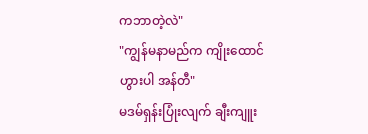ကဘာတဲ့လဲ"
"ကျွန်မနာမည်က ကျိုးထောင်ဟွားပါ အန်တီ"
မဒမ်ရှန်းပြုံးလျက် ချီးကျူး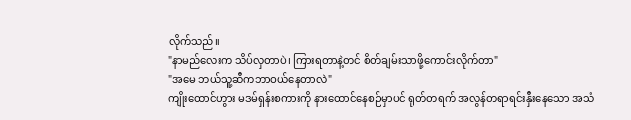လိုက်သည်။
"နာမည်လေးက သိပ်လှတာပဲ၊ ကြားရတာနဲ့တင် စိတ်ချမ်းသာဖို့ကောင်းလိုက်တာ"
"အမေ ဘယ်သူ့ဆီကဘာဝယ်နေတာလဲ"
ကျိုးထောင်ဟွား မဒမ်ရှန်းစကားကို နားထောင်နေစဉ်မှာပင် ရုတ်တရက် အလွန်တရာရင်းနှီးနေသော အသံ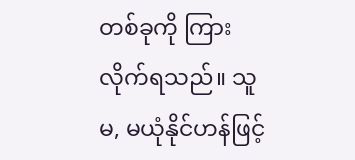တစ်ခုကို ကြားလိုက်ရသည်။ သူမ, မယုံနိုင်ဟန်ဖြင့်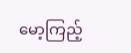မော့ကြည့်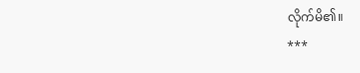လိုက်မိ၏။
***